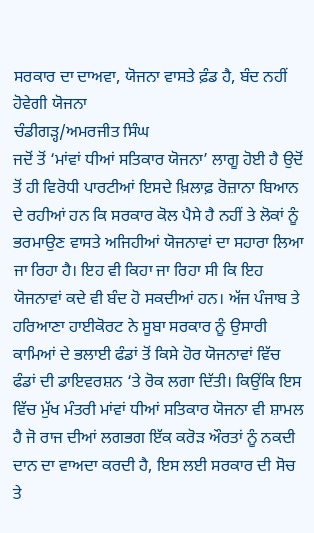ਸਰਕਾਰ ਦਾ ਦਾਅਵਾ, ਯੋਜਨਾ ਵਾਸਤੇ ਫ਼ੰਡ ਹੈ, ਬੰਦ ਨਹੀਂ ਹੋਵੇਗੀ ਯੋਜਨਾ
ਚੰਡੀਗੜ੍ਹ/ਅਮਰਜੀਤ ਸਿੰਘ
ਜਦੋਂ ਤੋਂ ‘ਮਾਂਵਾਂ ਧੀਆਂ ਸਤਿਕਾਰ ਯੋਜਨਾ’ ਲਾਗੂ ਹੋਈ ਹੈ ਉਦੋਂ ਤੋਂ ਹੀ ਵਿਰੋਧੀ ਪਾਰਟੀਆਂ ਇਸਦੇ ਖ਼ਿਲਾਫ਼ ਰੋਜ਼ਾਨਾ ਬਿਆਨ ਦੇ ਰਹੀਆਂ ਹਨ ਕਿ ਸਰਕਾਰ ਕੋਲ ਪੈਸੇ ਹੈ ਨਹੀਂ ਤੇ ਲੋਕਾਂ ਨੂੰ ਭਰਮਾਉਣ ਵਾਸਤੇ ਅਜਿਹੀਆਂ ਯੋਜਨਾਵਾਂ ਦਾ ਸਹਾਰਾ ਲਿਆ ਜਾ ਰਿਹਾ ਹੈ। ਇਹ ਵੀ ਕਿਹਾ ਜਾ ਰਿਹਾ ਸੀ ਕਿ ਇਹ ਯੋਜਨਾਵਾਂ ਕਦੇ ਵੀ ਬੰਦ ਹੋ ਸਕਦੀਆਂ ਹਨ। ਅੱਜ ਪੰਜਾਬ ਤੇ ਹਰਿਆਣਾ ਹਾਈਕੋਰਟ ਨੇ ਸੂਬਾ ਸਰਕਾਰ ਨੂੰ ਉਸਾਰੀ ਕਾਮਿਆਂ ਦੇ ਭਲਾਈ ਫੰਡਾਂ ਤੋਂ ਕਿਸੇ ਹੋਰ ਯੋਜਨਾਵਾਂ ਵਿੱਚ ਫੰਡਾਂ ਦੀ ਡਾਇਵਰਸ਼ਨ ‘ਤੇ ਰੋਕ ਲਗਾ ਦਿੱਤੀ। ਕਿਉਂਕਿ ਇਸ ਵਿੱਚ ਮੁੱਖ ਮੰਤਰੀ ਮਾਂਵਾਂ ਧੀਆਂ ਸਤਿਕਾਰ ਯੋਜਨਾ ਵੀ ਸ਼ਾਮਲ ਹੈ ਜੋ ਰਾਜ ਦੀਆਂ ਲਗਭਗ ਇੱਕ ਕਰੋੜ ਔਰਤਾਂ ਨੂੰ ਨਕਦੀ ਦਾਨ ਦਾ ਵਾਅਦਾ ਕਰਦੀ ਹੈ, ਇਸ ਲਈ ਸਰਕਾਰ ਦੀ ਸੋਚ ਤੇ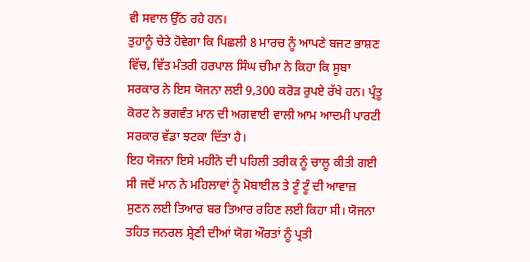ਵੀ ਸਵਾਲ ਉੱਠ ਰਹੇ ਹਨ।
ਤੁਹਾਨੂੰ ਚੇਤੇ ਹੋਵੇਗਾ ਕਿ ਪਿਛਲੀ 8 ਮਾਰਚ ਨੂੰ ਆਪਣੇ ਬਜਟ ਭਾਸ਼ਣ ਵਿੱਚ, ਵਿੱਤ ਮੰਤਰੀ ਹਰਪਾਲ ਸਿੰਘ ਚੀਮਾ ਨੇ ਕਿਹਾ ਕਿ ਸੂਬਾ ਸਰਕਾਰ ਨੇ ਇਸ ਯੋਜਨਾ ਲਈ 9,300 ਕਰੋੜ ਰੁਪਏ ਰੱਖੇ ਹਨ। ਪ੍ਰੰਤੂ ਕੋਰਟ ਨੇ ਭਗਵੰਤ ਮਾਨ ਦੀ ਅਗਵਾਈ ਵਾਲੀ ਆਮ ਆਦਮੀ ਪਾਰਟੀ ਸਰਕਾਰ ਵੱਡਾ ਝਟਕਾ ਦਿੱਤਾ ਹੈ।
ਇਹ ਯੋਜਨਾ ਇਸੇ ਮਹੀਨੇ ਦੀ ਪਹਿਲੀ ਤਰੀਕ ਨੂੰ ਚਾਲੂ ਕੀਤੀ ਗਈ ਸੀ ਜਦੋਂ ਮਾਨ ਨੇ ਮਹਿਲਾਵਾਂ ਨੂੰ ਮੋਬਾਈਲ ਤੇ ਟੂੰ ਟੂੰ ਦੀ ਆਵਾਜ਼ ਸੁਣਨ ਲਈ ਤਿਆਰ ਬਰ ਤਿਆਰ ਰਹਿਣ ਲਈ ਕਿਹਾ ਸੀ। ਯੋਜਨਾ ਤਹਿਤ ਜਨਰਲ ਸ਼੍ਰੇਣੀ ਦੀਆਂ ਯੋਗ ਔਰਤਾਂ ਨੂੰ ਪ੍ਰਤੀ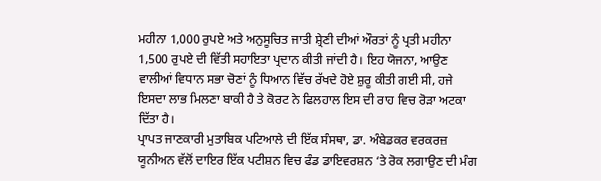ਮਹੀਨਾ 1,000 ਰੁਪਏ ਅਤੇ ਅਨੁਸੂਚਿਤ ਜਾਤੀ ਸ਼੍ਰੇਣੀ ਦੀਆਂ ਔਰਤਾਂ ਨੂੰ ਪ੍ਰਤੀ ਮਹੀਨਾ 1,500 ਰੁਪਏ ਦੀ ਵਿੱਤੀ ਸਹਾਇਤਾ ਪ੍ਰਦਾਨ ਕੀਤੀ ਜਾਂਦੀ ਹੈ। ਇਹ ਯੋਜਨਾ, ਆਉਣ ਵਾਲੀਆਂ ਵਿਧਾਨ ਸਭਾ ਚੋਣਾਂ ਨੂੰ ਧਿਆਨ ਵਿੱਚ ਰੱਖਦੇ ਹੋਏ ਸ਼ੁਰੂ ਕੀਤੀ ਗਈ ਸੀ, ਹਜੇ ਇਸਦਾ ਲਾਭ ਮਿਲਣਾ ਬਾਕੀ ਹੈ ਤੇ ਕੋਰਟ ਨੇ ਫਿਲਹਾਲ ਇਸ ਦੀ ਰਾਹ ਵਿਚ ਰੋੜਾ ਅਟਕਾ ਦਿੱਤਾ ਹੈ।
ਪ੍ਰਾਪਤ ਜਾਣਕਾਰੀ ਮੁਤਾਬਿਕ ਪਟਿਆਲੇ ਦੀ ਇੱਕ ਸੰਸਥਾ, ਡਾ. ਅੰਬੇਡਕਰ ਵਰਕਰਜ਼ ਯੂਨੀਅਨ ਵੱਲੋਂ ਦਾਇਰ ਇੱਕ ਪਟੀਸ਼ਨ ਵਿਚ ਫੰਡ ਡਾਇਵਰਸ਼ਨ ‘ਤੇ ਰੋਕ ਲਗਾਉਣ ਦੀ ਮੰਗ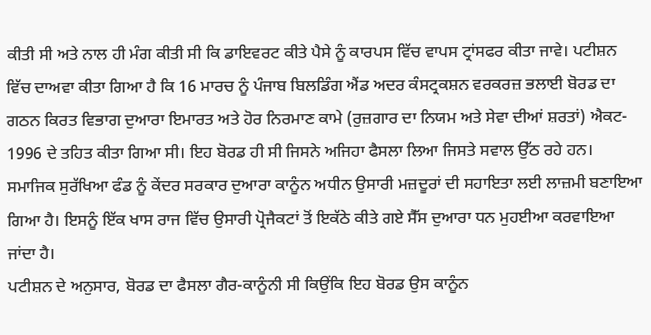ਕੀਤੀ ਸੀ ਅਤੇ ਨਾਲ ਹੀ ਮੰਗ ਕੀਤੀ ਸੀ ਕਿ ਡਾਇਵਰਟ ਕੀਤੇ ਪੈਸੇ ਨੂੰ ਕਾਰਪਸ ਵਿੱਚ ਵਾਪਸ ਟ੍ਰਾਂਸਫਰ ਕੀਤਾ ਜਾਵੇ। ਪਟੀਸ਼ਨ ਵਿੱਚ ਦਾਅਵਾ ਕੀਤਾ ਗਿਆ ਹੈ ਕਿ 16 ਮਾਰਚ ਨੂੰ ਪੰਜਾਬ ਬਿਲਡਿੰਗ ਐਂਡ ਅਦਰ ਕੰਸਟ੍ਰਕਸ਼ਨ ਵਰਕਰਜ਼ ਭਲਾਈ ਬੋਰਡ ਦਾ ਗਠਨ ਕਿਰਤ ਵਿਭਾਗ ਦੁਆਰਾ ਇਮਾਰਤ ਅਤੇ ਹੋਰ ਨਿਰਮਾਣ ਕਾਮੇ (ਰੁਜ਼ਗਾਰ ਦਾ ਨਿਯਮ ਅਤੇ ਸੇਵਾ ਦੀਆਂ ਸ਼ਰਤਾਂ) ਐਕਟ- 1996 ਦੇ ਤਹਿਤ ਕੀਤਾ ਗਿਆ ਸੀ। ਇਹ ਬੋਰਡ ਹੀ ਸੀ ਜਿਸਨੇ ਅਜਿਹਾ ਫੈਸਲਾ ਲਿਆ ਜਿਸਤੇ ਸਵਾਲ ਉੱਠ ਰਹੇ ਹਨ। ਸਮਾਜਿਕ ਸੁਰੱਖਿਆ ਫੰਡ ਨੂੰ ਕੇਂਦਰ ਸਰਕਾਰ ਦੁਆਰਾ ਕਾਨੂੰਨ ਅਧੀਨ ਉਸਾਰੀ ਮਜ਼ਦੂਰਾਂ ਦੀ ਸਹਾਇਤਾ ਲਈ ਲਾਜ਼ਮੀ ਬਣਾਇਆ ਗਿਆ ਹੈ। ਇਸਨੂੰ ਇੱਕ ਖਾਸ ਰਾਜ ਵਿੱਚ ਉਸਾਰੀ ਪ੍ਰੋਜੈਕਟਾਂ ਤੋਂ ਇਕੱਠੇ ਕੀਤੇ ਗਏ ਸੈੱਸ ਦੁਆਰਾ ਧਨ ਮੁਹਈਆ ਕਰਵਾਇਆ ਜਾਂਦਾ ਹੈ।
ਪਟੀਸ਼ਨ ਦੇ ਅਨੁਸਾਰ, ਬੋਰਡ ਦਾ ਫੈਸਲਾ ਗੈਰ-ਕਾਨੂੰਨੀ ਸੀ ਕਿਉਂਕਿ ਇਹ ਬੋਰਡ ਉਸ ਕਾਨੂੰਨ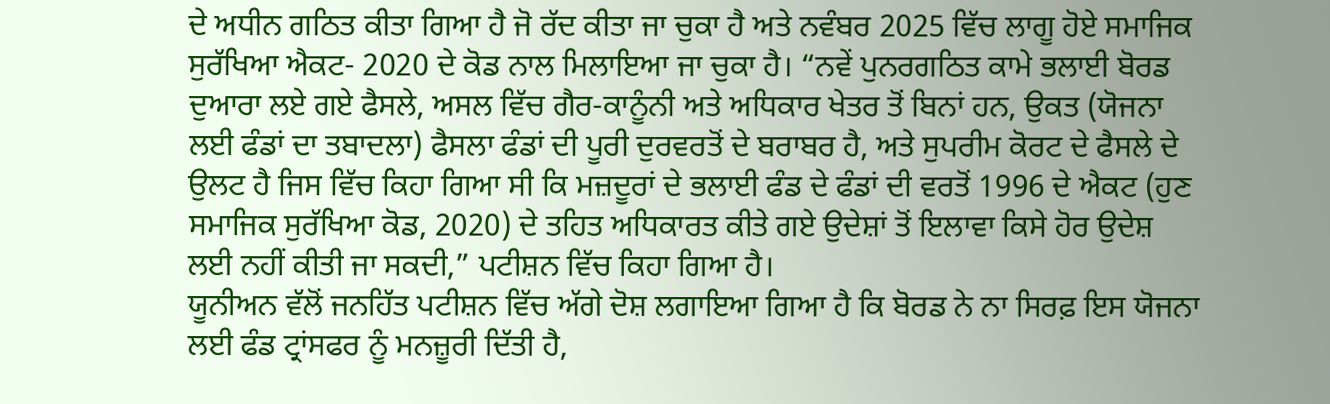ਦੇ ਅਧੀਨ ਗਠਿਤ ਕੀਤਾ ਗਿਆ ਹੈ ਜੋ ਰੱਦ ਕੀਤਾ ਜਾ ਚੁਕਾ ਹੈ ਅਤੇ ਨਵੰਬਰ 2025 ਵਿੱਚ ਲਾਗੂ ਹੋਏ ਸਮਾਜਿਕ ਸੁਰੱਖਿਆ ਐਕਟ- 2020 ਦੇ ਕੋਡ ਨਾਲ ਮਿਲਾਇਆ ਜਾ ਚੁਕਾ ਹੈ। “ਨਵੇਂ ਪੁਨਰਗਠਿਤ ਕਾਮੇ ਭਲਾਈ ਬੋਰਡ ਦੁਆਰਾ ਲਏ ਗਏ ਫੈਸਲੇ, ਅਸਲ ਵਿੱਚ ਗੈਰ-ਕਾਨੂੰਨੀ ਅਤੇ ਅਧਿਕਾਰ ਖੇਤਰ ਤੋਂ ਬਿਨਾਂ ਹਨ, ਉਕਤ (ਯੋਜਨਾ ਲਈ ਫੰਡਾਂ ਦਾ ਤਬਾਦਲਾ) ਫੈਸਲਾ ਫੰਡਾਂ ਦੀ ਪੂਰੀ ਦੁਰਵਰਤੋਂ ਦੇ ਬਰਾਬਰ ਹੈ, ਅਤੇ ਸੁਪਰੀਮ ਕੋਰਟ ਦੇ ਫੈਸਲੇ ਦੇ ਉਲਟ ਹੈ ਜਿਸ ਵਿੱਚ ਕਿਹਾ ਗਿਆ ਸੀ ਕਿ ਮਜ਼ਦੂਰਾਂ ਦੇ ਭਲਾਈ ਫੰਡ ਦੇ ਫੰਡਾਂ ਦੀ ਵਰਤੋਂ 1996 ਦੇ ਐਕਟ (ਹੁਣ ਸਮਾਜਿਕ ਸੁਰੱਖਿਆ ਕੋਡ, 2020) ਦੇ ਤਹਿਤ ਅਧਿਕਾਰਤ ਕੀਤੇ ਗਏ ਉਦੇਸ਼ਾਂ ਤੋਂ ਇਲਾਵਾ ਕਿਸੇ ਹੋਰ ਉਦੇਸ਼ ਲਈ ਨਹੀਂ ਕੀਤੀ ਜਾ ਸਕਦੀ,” ਪਟੀਸ਼ਨ ਵਿੱਚ ਕਿਹਾ ਗਿਆ ਹੈ।
ਯੂਨੀਅਨ ਵੱਲੋਂ ਜਨਹਿੱਤ ਪਟੀਸ਼ਨ ਵਿੱਚ ਅੱਗੇ ਦੋਸ਼ ਲਗਾਇਆ ਗਿਆ ਹੈ ਕਿ ਬੋਰਡ ਨੇ ਨਾ ਸਿਰਫ਼ ਇਸ ਯੋਜਨਾ ਲਈ ਫੰਡ ਟ੍ਰਾਂਸਫਰ ਨੂੰ ਮਨਜ਼ੂਰੀ ਦਿੱਤੀ ਹੈ,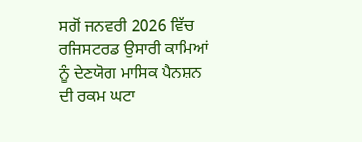ਸਗੋਂ ਜਨਵਰੀ 2026 ਵਿੱਚ ਰਜਿਸਟਰਡ ਉਸਾਰੀ ਕਾਮਿਆਂ ਨੂੰ ਦੇਣਯੋਗ ਮਾਸਿਕ ਪੈਨਸ਼ਨ ਦੀ ਰਕਮ ਘਟਾ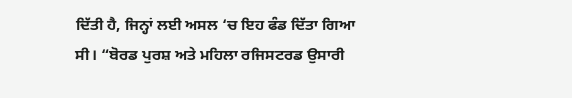ਦਿੱਤੀ ਹੈ, ਜਿਨ੍ਹਾਂ ਲਈ ਅਸਲ ‘ਚ ਇਹ ਫੰਡ ਦਿੱਤਾ ਗਿਆ ਸੀ। “ਬੋਰਡ ਪੁਰਸ਼ ਅਤੇ ਮਹਿਲਾ ਰਜਿਸਟਰਡ ਉਸਾਰੀ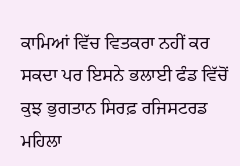ਕਾਮਿਆਂ ਵਿੱਚ ਵਿਤਕਰਾ ਨਹੀਂ ਕਰ ਸਕਦਾ ਪਰ ਇਸਨੇ ਭਲਾਈ ਫੰਡ ਵਿੱਚੋਂ ਕੁਝ ਭੁਗਤਾਨ ਸਿਰਫ਼ ਰਜਿਸਟਰਡ ਮਹਿਲਾ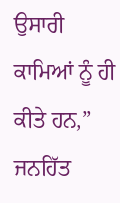ਉਸਾਰੀ ਕਾਮਿਆਂ ਨੂੰ ਹੀ ਕੀਤੇ ਹਨ,” ਜਨਹਿੱਤ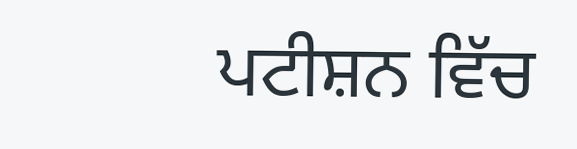ਪਟੀਸ਼ਨ ਵਿੱਚ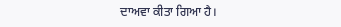ਦਾਅਵਾ ਕੀਤਾ ਗਿਆ ਹੈ।